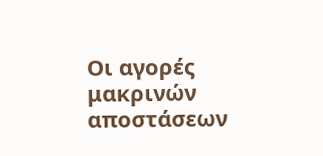Οι αγορές μακρινών αποστάσεων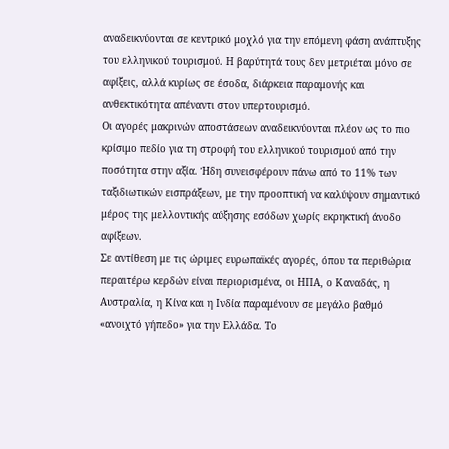αναδεικνύονται σε κεντρικό μοχλό για την επόμενη φάση ανάπτυξης του ελληνικού τουρισμού. Η βαρύτητά τους δεν μετριέται μόνο σε αφίξεις, αλλά κυρίως σε έσοδα, διάρκεια παραμονής και ανθεκτικότητα απέναντι στον υπερτουρισμό.
Οι αγορές μακρινών αποστάσεων αναδεικνύονται πλέον ως το πιο κρίσιμο πεδίο για τη στροφή του ελληνικού τουρισμού από την ποσότητα στην αξία. Ήδη συνεισφέρουν πάνω από το 11% των ταξιδιωτικών εισπράξεων, με την προοπτική να καλύψουν σημαντικό μέρος της μελλοντικής αύξησης εσόδων χωρίς εκρηκτική άνοδο αφίξεων.
Σε αντίθεση με τις ώριμες ευρωπαϊκές αγορές, όπου τα περιθώρια περαιτέρω κερδών είναι περιορισμένα, οι ΗΠΑ, ο Καναδάς, η Αυστραλία, η Κίνα και η Ινδία παραμένουν σε μεγάλο βαθμό «ανοιχτό γήπεδο» για την Ελλάδα. Το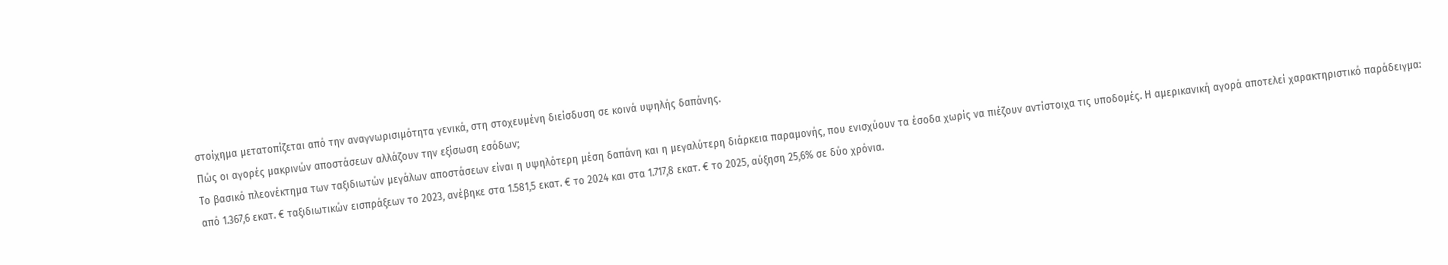στοίχημα μετατοπίζεται από την αναγνωρισιμότητα γενικά, στη στοχευμένη διείσδυση σε κοινά υψηλής δαπάνης.
Πώς οι αγορές μακρινών αποστάσεων αλλάζουν την εξίσωση εσόδων;
Το βασικό πλεονέκτημα των ταξιδιωτών μεγάλων αποστάσεων είναι η υψηλότερη μέση δαπάνη και η μεγαλύτερη διάρκεια παραμονής, που ενισχύουν τα έσοδα χωρίς να πιέζουν αντίστοιχα τις υποδομές. Η αμερικανική αγορά αποτελεί χαρακτηριστικό παράδειγμα: από 1.367,6 εκατ. € ταξιδιωτικών εισπράξεων το 2023, ανέβηκε στα 1.581,5 εκατ. € το 2024 και στα 1.717,8 εκατ. € το 2025, αύξηση 25,6% σε δύο χρόνια.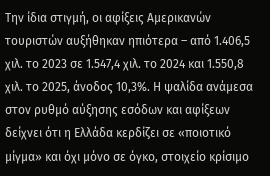Την ίδια στιγμή, οι αφίξεις Αμερικανών τουριστών αυξήθηκαν ηπιότερα – από 1.406,5 χιλ. το 2023 σε 1.547,4 χιλ. το 2024 και 1.550,8 χιλ. το 2025, άνοδος 10,3%. Η ψαλίδα ανάμεσα στον ρυθμό αύξησης εσόδων και αφίξεων δείχνει ότι η Ελλάδα κερδίζει σε «ποιοτικό μίγμα» και όχι μόνο σε όγκο, στοιχείο κρίσιμο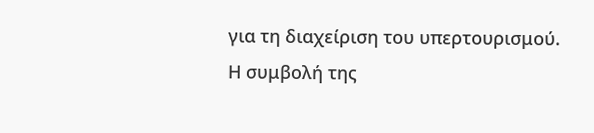για τη διαχείριση του υπερτουρισμού.
Η συμβολή της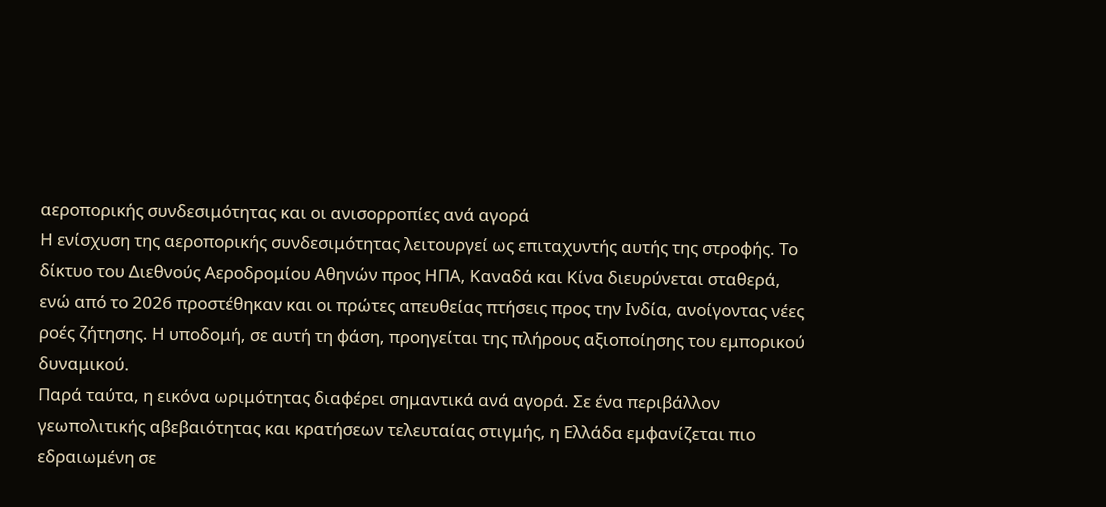αεροπορικής συνδεσιμότητας και οι ανισορροπίες ανά αγορά
Η ενίσχυση της αεροπορικής συνδεσιμότητας λειτουργεί ως επιταχυντής αυτής της στροφής. Το δίκτυο του Διεθνούς Αεροδρομίου Αθηνών προς ΗΠΑ, Καναδά και Κίνα διευρύνεται σταθερά, ενώ από το 2026 προστέθηκαν και οι πρώτες απευθείας πτήσεις προς την Ινδία, ανοίγοντας νέες ροές ζήτησης. Η υποδομή, σε αυτή τη φάση, προηγείται της πλήρους αξιοποίησης του εμπορικού δυναμικού.
Παρά ταύτα, η εικόνα ωριμότητας διαφέρει σημαντικά ανά αγορά. Σε ένα περιβάλλον γεωπολιτικής αβεβαιότητας και κρατήσεων τελευταίας στιγμής, η Ελλάδα εμφανίζεται πιο εδραιωμένη σε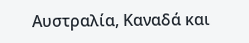Αυστραλία, Καναδά και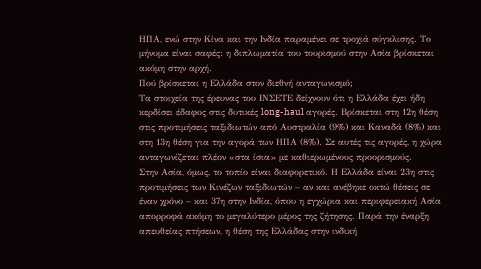ΗΠΑ, ενώ στην Κίνα και την Ινδία παραμένει σε τροχιά σύγκλισης. Το μήνυμα είναι σαφές: η διπλωματία του τουρισμού στην Ασία βρίσκεται ακόμη στην αρχή.
Πού βρίσκεται η Ελλάδα στον διεθνή ανταγωνισμό;
Τα στοιχεία της έρευνας του ΙΝΣΕΤΕ δείχνουν ότι η Ελλάδα έχει ήδη κερδίσει έδαφος στις δυτικές long-haul αγορές. Βρίσκεται στη 12η θέση στις προτιμήσεις ταξιδιωτών από Αυστραλία (9%) και Καναδά (8%) και στη 13η θέση για την αγορά των ΗΠΑ (8%). Σε αυτές τις αγορές, η χώρα ανταγωνίζεται πλέον «στα ίσια» με καθιερωμένους προορισμούς.
Στην Ασία, όμως, το τοπίο είναι διαφορετικό. Η Ελλάδα είναι 23η στις προτιμήσεις των Κινέζων ταξιδιωτών – αν και ανέβηκε οκτώ θέσεις σε έναν χρόνο – και 37η στην Ινδία, όπου η εγχώρια και περιφερειακή Ασία απορροφά ακόμη το μεγαλύτερο μέρος της ζήτησης. Παρά την έναρξη απευθείας πτήσεων, η θέση της Ελλάδας στην ινδική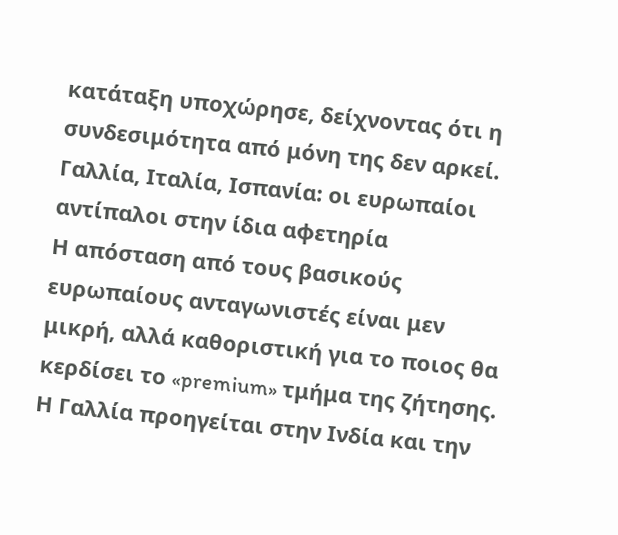κατάταξη υποχώρησε, δείχνοντας ότι η συνδεσιμότητα από μόνη της δεν αρκεί.
Γαλλία, Ιταλία, Ισπανία: οι ευρωπαίοι αντίπαλοι στην ίδια αφετηρία
Η απόσταση από τους βασικούς ευρωπαίους ανταγωνιστές είναι μεν μικρή, αλλά καθοριστική για το ποιος θα κερδίσει το «premium» τμήμα της ζήτησης. Η Γαλλία προηγείται στην Ινδία και την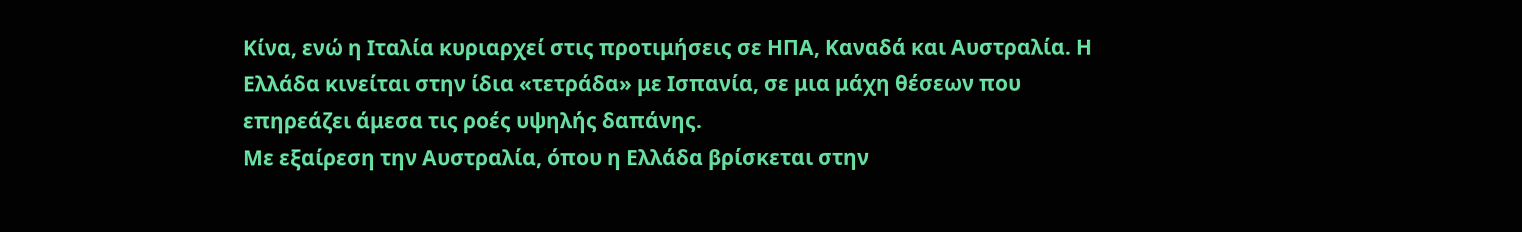Κίνα, ενώ η Ιταλία κυριαρχεί στις προτιμήσεις σε ΗΠΑ, Καναδά και Αυστραλία. Η Ελλάδα κινείται στην ίδια «τετράδα» με Ισπανία, σε μια μάχη θέσεων που επηρεάζει άμεσα τις ροές υψηλής δαπάνης.
Με εξαίρεση την Αυστραλία, όπου η Ελλάδα βρίσκεται στην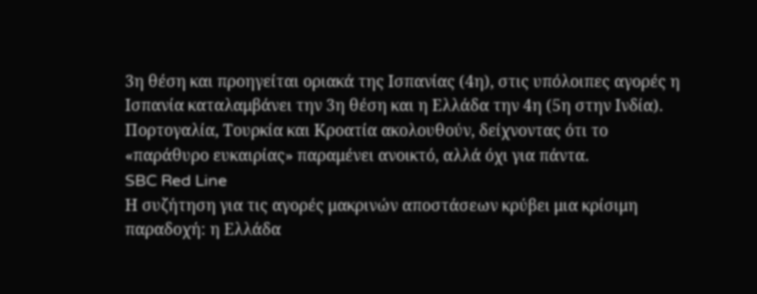3η θέση και προηγείται οριακά της Ισπανίας (4η), στις υπόλοιπες αγορές η Ισπανία καταλαμβάνει την 3η θέση και η Ελλάδα την 4η (5η στην Ινδία). Πορτογαλία, Τουρκία και Κροατία ακολουθούν, δείχνοντας ότι το «παράθυρο ευκαιρίας» παραμένει ανοικτό, αλλά όχι για πάντα.
SBC Red Line
Η συζήτηση για τις αγορές μακρινών αποστάσεων κρύβει μια κρίσιμη παραδοχή: η Ελλάδα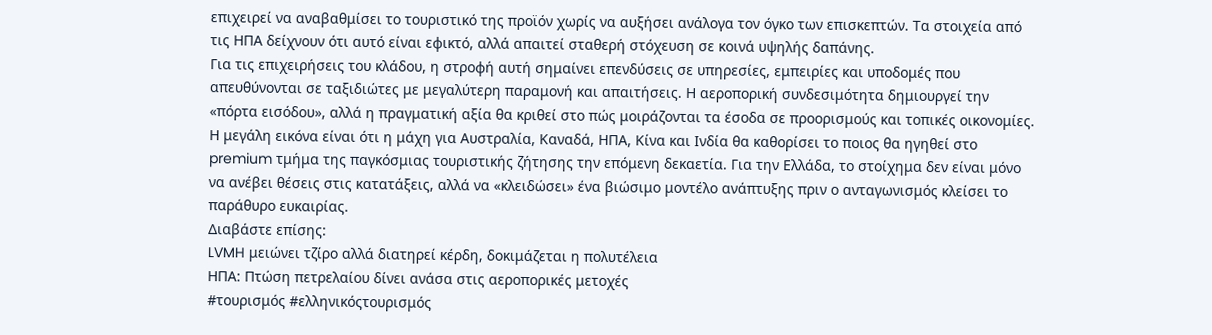επιχειρεί να αναβαθμίσει το τουριστικό της προϊόν χωρίς να αυξήσει ανάλογα τον όγκο των επισκεπτών. Τα στοιχεία από τις ΗΠΑ δείχνουν ότι αυτό είναι εφικτό, αλλά απαιτεί σταθερή στόχευση σε κοινά υψηλής δαπάνης.
Για τις επιχειρήσεις του κλάδου, η στροφή αυτή σημαίνει επενδύσεις σε υπηρεσίες, εμπειρίες και υποδομές που απευθύνονται σε ταξιδιώτες με μεγαλύτερη παραμονή και απαιτήσεις. Η αεροπορική συνδεσιμότητα δημιουργεί την «πόρτα εισόδου», αλλά η πραγματική αξία θα κριθεί στο πώς μοιράζονται τα έσοδα σε προορισμούς και τοπικές οικονομίες.
Η μεγάλη εικόνα είναι ότι η μάχη για Αυστραλία, Καναδά, ΗΠΑ, Κίνα και Ινδία θα καθορίσει το ποιος θα ηγηθεί στο premium τμήμα της παγκόσμιας τουριστικής ζήτησης την επόμενη δεκαετία. Για την Ελλάδα, το στοίχημα δεν είναι μόνο να ανέβει θέσεις στις κατατάξεις, αλλά να «κλειδώσει» ένα βιώσιμο μοντέλο ανάπτυξης πριν ο ανταγωνισμός κλείσει το παράθυρο ευκαιρίας.
Διαβάστε επίσης:
LVMH μειώνει τζίρο αλλά διατηρεί κέρδη, δοκιμάζεται η πολυτέλεια
ΗΠΑ: Πτώση πετρελαίου δίνει ανάσα στις αεροπορικές μετοχές
#τουρισμός #ελληνικόςτουρισμός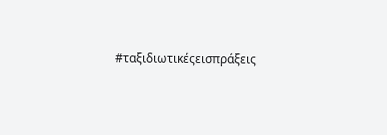#ταξιδιωτικέςεισπράξεις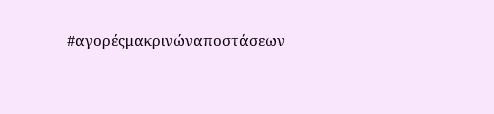#αγορέςμακρινώναποστάσεων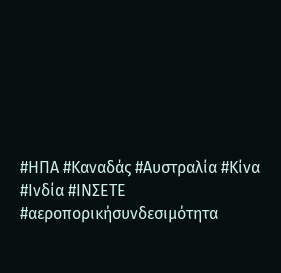#ΗΠΑ #Καναδάς #Αυστραλία #Κίνα #Ινδία #ΙΝΣΕΤΕ #αεροπορικήσυνδεσιμότητα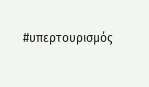#υπερτουρισμός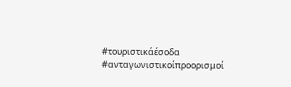#τουριστικάέσοδα #ανταγωνιστικοίπροορισμοί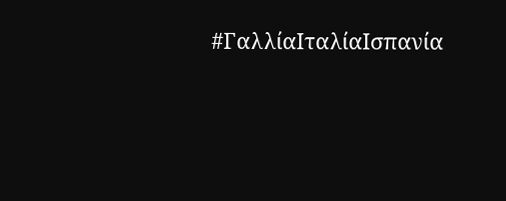#ΓαλλίαΙταλίαΙσπανία